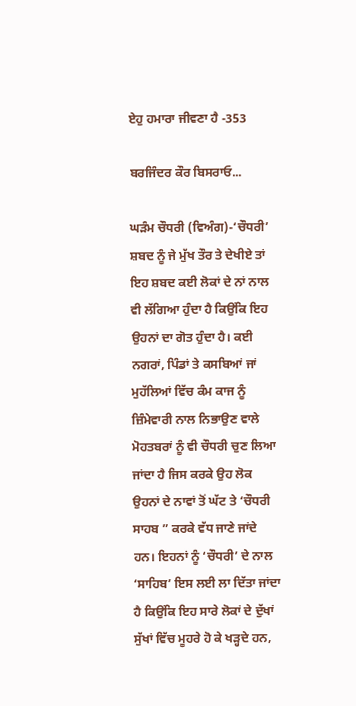ਏਹੁ ਹਮਾਰਾ ਜੀਵਣਾ ਹੈ -353

ਬਰਜਿੰਦਰ ਕੌਰ ਬਿਸਰਾਓ...

ਘੜੰਮ ਚੌਧਰੀ (ਵਿਅੰਗ)-‘ਚੌਧਰੀ’ ਸ਼ਬਦ ਨੂੰ ਜੇ ਮੁੱਖ ਤੌਰ ਤੇ ਦੇਖੀਏ ਤਾਂ ਇਹ ਸ਼ਬਦ ਕਈ ਲੋਕਾਂ ਦੇ ਨਾਂ ਨਾਲ ਵੀ ਲੱਗਿਆ ਹੁੰਦਾ ਹੈ ਕਿਉਂਕਿ ਇਹ ਉਹਨਾਂ ਦਾ ਗੋਤ ਹੁੰਦਾ ਹੈ। ਕਈ ਨਗਰਾਂ, ਪਿੰਡਾਂ ਤੇ ਕਸਬਿਆਂ ਜਾਂ ਮੁਹੱਲਿਆਂ ਵਿੱਚ ਕੰਮ ਕਾਜ ਨੂੰ ਜ਼ਿੰਮੇਵਾਰੀ ਨਾਲ ਨਿਭਾਉਣ ਵਾਲੇ ਮੋਹਤਬਰਾਂ ਨੂੰ ਵੀ ਚੌਧਰੀ ਚੁਣ ਲਿਆ ਜਾਂਦਾ ਹੈ ਜਿਸ ਕਰਕੇ ਉਹ ਲੋਕ ਉਹਨਾਂ ਦੇ ਨਾਵਾਂ ਤੋਂ ਘੱਟ ਤੇ ‘ਚੌਧਰੀ ਸਾਹਬ ” ਕਰਕੇ ਵੱਧ ਜਾਣੇ ਜਾਂਦੇ ਹਨ। ਇਹਨਾਂ ਨੂੰ ‘ਚੌਧਰੀ’ ਦੇ ਨਾਲ ‘ਸਾਹਿਬ’ ਇਸ ਲਈ ਲਾ ਦਿੱਤਾ ਜਾਂਦਾ ਹੈ ਕਿਉਂਕਿ ਇਹ ਸਾਰੇ ਲੋਕਾਂ ਦੇ ਦੁੱਖਾਂ ਸੁੱਖਾਂ ਵਿੱਚ ਮੂਹਰੇ ਹੋ ਕੇ ਖੜ੍ਹਦੇ ਹਨ,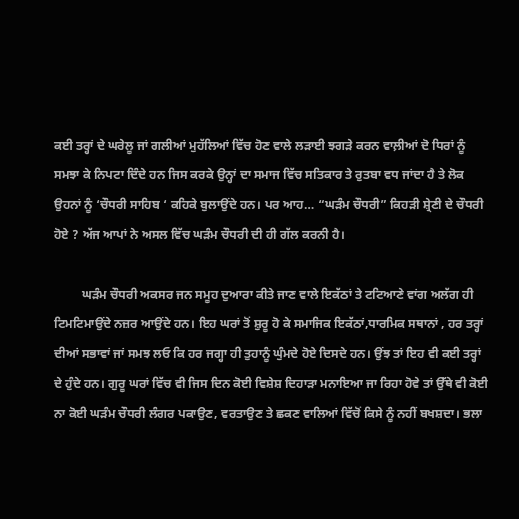ਕਈ ਤਰ੍ਹਾਂ ਦੇ ਘਰੇਲੂ ਜਾਂ ਗਲੀਆਂ ਮੁਹੱਲਿਆਂ ਵਿੱਚ ਹੋਣ ਵਾਲੇ ਲੜਾਈ ਝਗੜੇ ਕਰਨ ਵਾਲ਼ੀਆਂ ਦੋ ਧਿਰਾਂ ਨੂੰ ਸਮਝਾ ਕੇ ਨਿਪਟਾ ਦਿੰਦੇ ਹਨ ਜਿਸ ਕਰਕੇ ਉਨ੍ਹਾਂ ਦਾ ਸਮਾਜ ਵਿੱਚ ਸਤਿਕਾਰ ਤੇ ਰੁਤਬਾ ਵਧ ਜਾਂਦਾ ਹੈ ਤੇ ਲੋਕ ਉਹਨਾਂ ਨੂੰ ‘ਚੌਧਰੀ ਸਾਹਿਬ ‘ ਕਹਿਕੇ ਬੁਲਾਉਂਦੇ ਹਨ। ਪਰ ਆਹ… “ਘੜੰਮ ਚੌਧਰੀ” ਕਿਹੜੀ ਸ਼੍ਰੇਣੀ ਦੇ ਚੌਧਰੀ ਹੋਏ ? ਅੱਜ ਆਪਾਂ ਨੇ ਅਸਲ ਵਿੱਚ ਘੜੰਮ ਚੌਧਰੀ ਦੀ ਹੀ ਗੱਲ ਕਰਨੀ ਹੈ।

         ਘੜੰਮ ਚੌਧਰੀ ਅਕਸਰ ਜਨ ਸਮੂਹ ਦੁਆਰਾ ਕੀਤੇ ਜਾਣ ਵਾਲੇ ਇਕੱਠਾਂ ਤੇ ਟਟਿਆਣੇ ਵਾਂਗ ਅਲੱਗ ਹੀ ਟਿਮਟਿਮਾਉਂਦੇ ਨਜ਼ਰ ਆਉਂਦੇ ਹਨ। ਇਹ ਘਰਾਂ ਤੋਂ ਸ਼ੁਰੂ ਹੋ ਕੇ ਸਮਾਜਿਕ ਇਕੱਠਾਂ,ਧਾਰਮਿਕ ਸਥਾਨਾਂ , ਹਰ ਤਰ੍ਹਾਂ ਦੀਆਂ ਸਭਾਵਾਂ ਜਾਂ ਸਮਝ ਲਓ ਕਿ ਹਰ ਜਗ੍ਹਾ ਹੀ ਤੁਹਾਨੂੰ ਘੁੰਮਦੇ ਹੋਏ ਦਿਸਦੇ ਹਨ। ਉਂਝ ਤਾਂ ਇਹ ਵੀ ਕਈ ਤਰ੍ਹਾਂ ਦੇ ਹੁੰਦੇ ਹਨ। ਗੁਰੂ ਘਰਾਂ ਵਿੱਚ ਵੀ ਜਿਸ ਦਿਨ ਕੋਈ ਵਿਸ਼ੇਸ਼ ਦਿਹਾੜਾ ਮਨਾਇਆ ਜਾ ਰਿਹਾ ਹੋਵੇ ਤਾਂ ਉੱਥੇ ਵੀ ਕੋਈ ਨਾ ਕੋਈ ਘੜੰਮ ਚੌਧਰੀ ਲੰਗਰ ਪਕਾਉਣ, ਵਰਤਾਉਣ ਤੇ ਛਕਣ ਵਾਲਿਆਂ ਵਿੱਚੋਂ ਕਿਸੇ ਨੂੰ ਨਹੀਂ ਬਖਸ਼ਦਾ। ਭਲਾ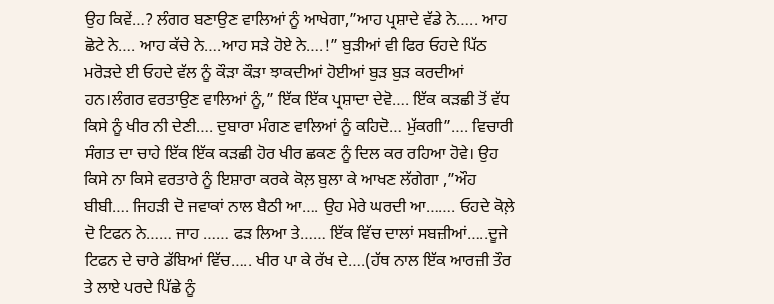ਉਹ ਕਿਵੇਂ…? ਲੰਗਰ ਬਣਾਉਣ ਵਾਲਿਆਂ ਨੂੰ ਆਖੇਗਾ,”ਆਹ ਪ੍ਰਸ਼ਾਦੇ ਵੱਡੇ ਨੇ….. ਆਹ ਛੋਟੇ ਨੇ…. ਆਹ ਕੱਚੇ ਨੇ….ਆਹ ਸੜੇ ਹੋਏ ਨੇ….!” ਬੁੜੀਆਂ ਵੀ ਫਿਰ ਓਹਦੇ ਪਿੱਠ ਮਰੋੜਦੇ ਈ ਓਹਦੇ ਵੱਲ ਨੂੰ ਕੌੜਾ ਕੌੜਾ ਝਾਕਦੀਆਂ ਹੋਈਆਂ ਬੁੜ ਬੁੜ ਕਰਦੀਆਂ ਹਨ।ਲੰਗਰ ਵਰਤਾਉਣ ਵਾਲਿਆਂ ਨੂੰ,” ਇੱਕ ਇੱਕ ਪ੍ਰਸ਼ਾਦਾ ਦੇਵੋ…. ਇੱਕ ਕੜਛੀ ਤੋਂ ਵੱਧ ਕਿਸੇ ਨੂੰ ਖੀਰ ਨੀ ਦੇਣੀ…. ਦੁਬਾਰਾ ਮੰਗਣ ਵਾਲਿਆਂ ਨੂੰ ਕਹਿਦੋ… ਮੁੱਕਗੀ”…. ਵਿਚਾਰੀ ਸੰਗਤ ਦਾ ਚਾਹੇ ਇੱਕ ਇੱਕ ਕੜਛੀ ਹੋਰ ਖੀਰ ਛਕਣ ਨੂੰ ਦਿਲ ਕਰ ਰਹਿਆ ਹੋਵੇ। ਉਹ  ਕਿਸੇ ਨਾ ਕਿਸੇ ਵਰਤਾਰੇ ਨੂੰ ਇਸ਼ਾਰਾ ਕਰਕੇ ਕੋਲ਼ ਬੁਲਾ ਕੇ ਆਖਣ ਲੱਗੇਗਾ ,”ਔਹ ਬੀਬੀ…. ਜਿਹੜੀ ਦੋ ਜਵਾਕਾਂ ਨਾਲ ਬੈਠੀ ਆ…. ਉਹ ਮੇਰੇ ਘਰਦੀ ਆ……. ਓਹਦੇ ਕੋਲ਼ੇ ਦੋ ਟਿਫਨ ਨੇ…… ਜਾਹ …… ਫੜ ਲਿਆ ਤੇ…… ਇੱਕ ਵਿੱਚ ਦਾਲਾਂ ਸਬਜ਼ੀਆਂ…..ਦੂਜੇ ਟਿਫਨ ਦੇ ਚਾਰੇ ਡੱਬਿਆਂ ਵਿੱਚ….. ਖੀਰ ਪਾ ਕੇ ਰੱਖ ਦੇ….(ਹੱਥ ਨਾਲ ਇੱਕ ਆਰਜ਼ੀ ਤੌਰ ਤੇ ਲਾਏ ਪਰਦੇ ਪਿੱਛੇ ਨੂੰ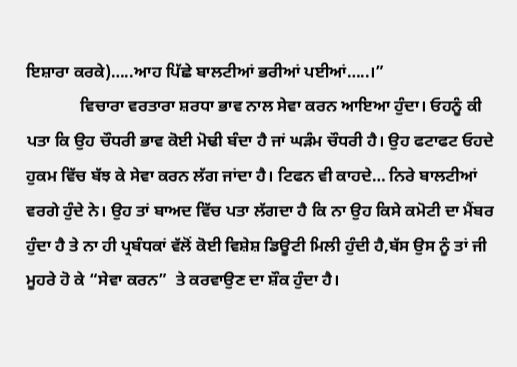ਇਸ਼ਾਰਾ ਕਰਕੇ)…..ਆਹ ਪਿੱਛੇ ਬਾਲਟੀਆਂ ਭਰੀਆਂ ਪਈਆਂ…..।”
             ਵਿਚਾਰਾ ਵਰਤਾਰਾ ਸ਼ਰਧਾ ਭਾਵ ਨਾਲ ਸੇਵਾ ਕਰਨ ਆਇਆ ਹੁੰਦਾ। ਓਹਨੂੰ ਕੀ ਪਤਾ ਕਿ ਉਹ ਚੌਧਰੀ ਭਾਵ ਕੋਈ ਮੋਢੀ ਬੰਦਾ ਹੈ ਜਾਂ ਘੜੰਮ ਚੌਧਰੀ ਹੈ। ਉਹ ਫਟਾਫਟ ਓਹਦੇ ਹੁਕਮ ਵਿੱਚ ਬੱਝ ਕੇ ਸੇਵਾ ਕਰਨ ਲੱਗ ਜਾਂਦਾ ਹੈ। ਟਿਫਨ ਵੀ ਕਾਹਦੇ… ਨਿਰੇ ਬਾਲਟੀਆਂ ਵਰਗੇ ਹੁੰਦੇ ਨੇ। ਉਹ ਤਾਂ ਬਾਅਦ ਵਿੱਚ ਪਤਾ ਲੱਗਦਾ ਹੈ ਕਿ ਨਾ ਉਹ ਕਿਸੇ ਕਮੋਟੀ ਦਾ ਮੈਂਬਰ ਹੁੰਦਾ ਹੈ ਤੇ ਨਾ ਹੀ ਪ੍ਰਬੰਧਕਾਂ ਵੱਲੋਂ ਕੋਈ ਵਿਸ਼ੇਸ਼ ਡਿਊਟੀ ਮਿਲੀ ਹੁੰਦੀ ਹੈ,ਬੱਸ ਉਸ ਨੂੰ ਤਾਂ ਜੀ ਮੂਹਰੇ ਹੋ ਕੇ “ਸੇਵਾ ਕਰਨ”  ਤੇ ਕਰਵਾਉਣ ਦਾ ਸ਼ੌਕ ਹੁੰਦਾ ਹੈ।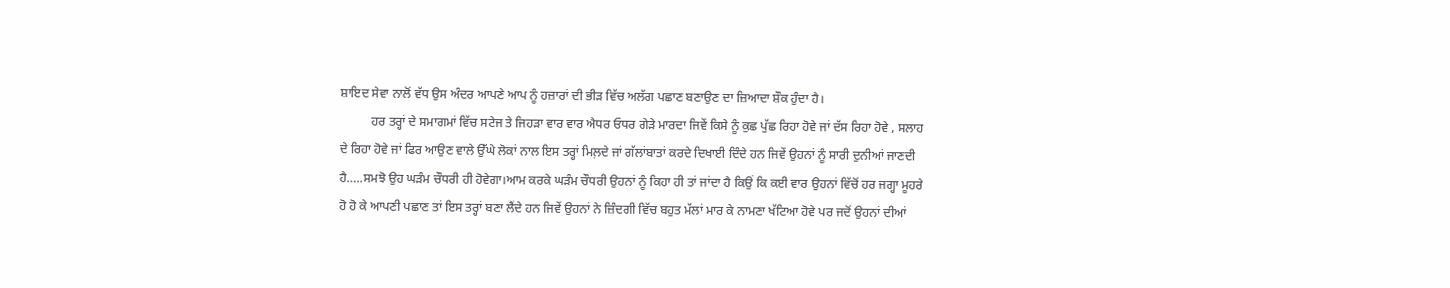ਸ਼ਾਇਦ ਸੇਵਾ ਨਾਲੋਂ ਵੱਧ ਉਸ ਅੰਦਰ ਆਪਣੇ ਆਪ ਨੂੰ ਹਜ਼ਾਰਾਂ ਦੀ ਭੀੜ ਵਿੱਚ ਅਲੱਗ ਪਛਾਣ ਬਣਾਉਣ ਦਾ ਜ਼ਿਆਦਾ ਸ਼ੌਕ ਹੁੰਦਾ ਹੈ।
          ਹਰ ਤਰ੍ਹਾਂ ਦੇ ਸਮਾਗਮਾਂ ਵਿੱਚ ਸਟੇਜ ਤੇ ਜਿਹੜਾ ਵਾਰ ਵਾਰ ਐਧਰ ਓਧਰ ਗੇੜੇ ਮਾਰਦਾ ਜਿਵੇਂ ਕਿਸੇ ਨੂੰ ਕੁਛ ਪੁੱਛ ਰਿਹਾ ਹੋਵੇ ਜਾਂ ਦੱਸ ਰਿਹਾ ਹੋਵੇ , ਸਲਾਹ ਦੇ ਰਿਹਾ ਹੋਵੇ ਜਾਂ ਫਿਰ ਆਉਣ ਵਾਲੇ ਉੱਘੇ ਲੋਕਾਂ ਨਾਲ ਇਸ ਤਰ੍ਹਾਂ ਮਿਲ਼ਦੇ ਜਾਂ ਗੱਲਾਂਬਾਤਾਂ ਕਰਦੇ ਦਿਖਾਈ ਦਿੰਦੇ ਹਨ ਜਿਵੇਂ ਉਹਨਾਂ ਨੂੰ ਸਾਰੀ ਦੁਨੀਆਂ ਜਾਣਦੀ ਹੈ…..ਸਮਝੋ ਉਹ ਘੜੰਮ ਚੌਧਰੀ ਹੀ ਹੋਵੇਗਾ।ਆਮ ਕਰਕੇ ਘੜੰਮ ਚੌਧਰੀ ਉਹਨਾਂ ਨੂੰ ਕਿਹਾ ਹੀ ਤਾਂ ਜਾਂਦਾ ਹੈ ਕਿਉਂ ਕਿ ਕਈ ਵਾਰ ਉਹਨਾਂ ਵਿੱਚੋਂ ਹਰ ਜਗ੍ਹਾ ਮੂਹਰੇ ਹੋ ਹੋ ਕੇ ਆਪਣੀ ਪਛਾਣ ਤਾਂ ਇਸ ਤਰ੍ਹਾਂ ਬਣਾ ਲੈਂਦੇ ਹਨ ਜਿਵੇਂ ਉਹਨਾਂ ਨੇ ਜ਼ਿੰਦਗੀ ਵਿੱਚ ਬਹੁਤ ਮੱਲਾਂ ਮਾਰ ਕੇ ਨਾਮਣਾ ਖੱਟਿਆ ਹੋਵੇ ਪਰ ਜਦੋਂ ਉਹਨਾਂ ਦੀਆਂ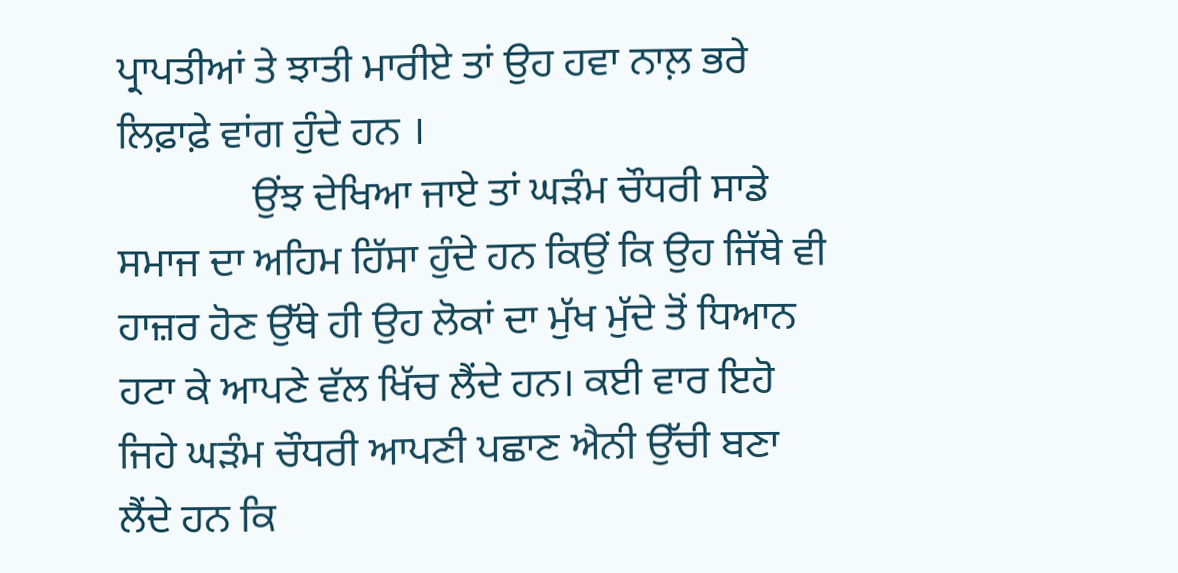ਪ੍ਰਾਪਤੀਆਂ ਤੇ ਝਾਤੀ ਮਾਰੀਏ ਤਾਂ ਉਹ ਹਵਾ ਨਾਲ਼ ਭਰੇ ਲਿਫ਼ਾਫ਼ੇ ਵਾਂਗ ਹੁੰਦੇ ਹਨ ।
             ਉਂਝ ਦੇਖਿਆ ਜਾਏ ਤਾਂ ਘੜੰਮ ਚੌਧਰੀ ਸਾਡੇ ਸਮਾਜ ਦਾ ਅਹਿਮ ਹਿੱਸਾ ਹੁੰਦੇ ਹਨ ਕਿਉਂ ਕਿ ਉਹ ਜਿੱਥੇ ਵੀ ਹਾਜ਼ਰ ਹੋਣ ਉੱਥੇ ਹੀ ਉਹ ਲੋਕਾਂ ਦਾ ਮੁੱਖ ਮੁੱਦੇ ਤੋਂ ਧਿਆਨ ਹਟਾ ਕੇ ਆਪਣੇ ਵੱਲ ਖਿੱਚ ਲੈਂਦੇ ਹਨ। ਕਈ ਵਾਰ ਇਹੋ ਜਿਹੇ ਘੜੰਮ ਚੌਧਰੀ ਆਪਣੀ ਪਛਾਣ ਐਨੀ ਉੱਚੀ ਬਣਾ ਲੈਂਦੇ ਹਨ ਕਿ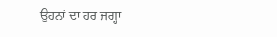ਉਹਨਾਂ ਦਾ ਹਰ ਜਗ੍ਹਾ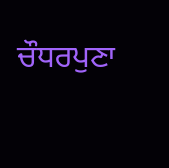ਚੌਧਰਪੁਣਾ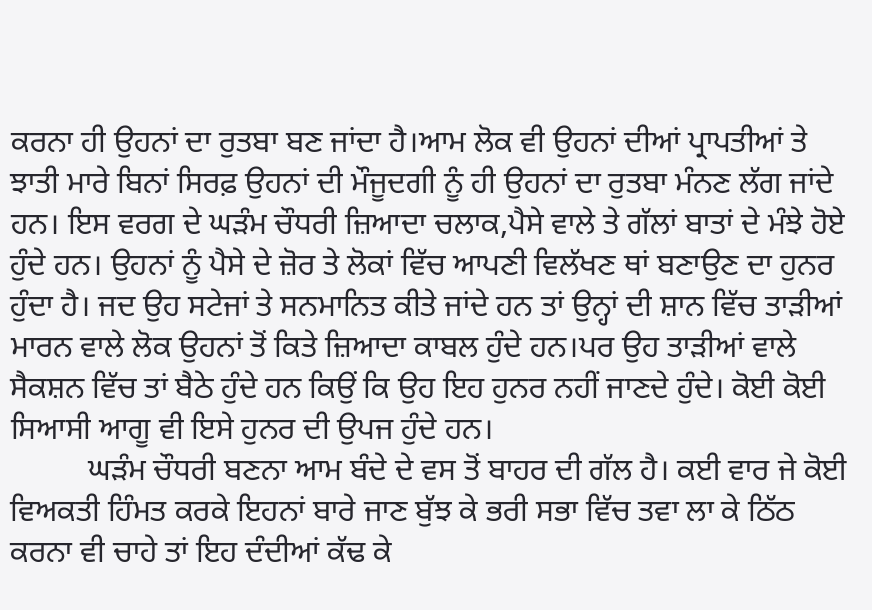ਕਰਨਾ ਹੀ ਉਹਨਾਂ ਦਾ ਰੁਤਬਾ ਬਣ ਜਾਂਦਾ ਹੈ।ਆਮ ਲੋਕ ਵੀ ਉਹਨਾਂ ਦੀਆਂ ਪ੍ਰਾਪਤੀਆਂ ਤੇ ਝਾਤੀ ਮਾਰੇ ਬਿਨਾਂ ਸਿਰਫ਼ ਉਹਨਾਂ ਦੀ ਮੌਜੂਦਗੀ ਨੂੰ ਹੀ ਉਹਨਾਂ ਦਾ ਰੁਤਬਾ ਮੰਨਣ ਲੱਗ ਜਾਂਦੇ ਹਨ। ਇਸ ਵਰਗ ਦੇ ਘੜੰਮ ਚੌਧਰੀ ਜ਼ਿਆਦਾ ਚਲਾਕ,ਪੈਸੇ ਵਾਲੇ ਤੇ ਗੱਲਾਂ ਬਾਤਾਂ ਦੇ ਮੰਝੇ ਹੋਏ ਹੁੰਦੇ ਹਨ। ਉਹਨਾਂ ਨੂੰ ਪੈਸੇ ਦੇ ਜ਼ੋਰ ਤੇ ਲੋਕਾਂ ਵਿੱਚ ਆਪਣੀ ਵਿਲੱਖਣ ਥਾਂ ਬਣਾਉਣ ਦਾ ਹੁਨਰ ਹੁੰਦਾ ਹੈ। ਜਦ ਉਹ ਸਟੇਜਾਂ ਤੇ ਸਨਮਾਨਿਤ ਕੀਤੇ ਜਾਂਦੇ ਹਨ ਤਾਂ ਉਨ੍ਹਾਂ ਦੀ ਸ਼ਾਨ ਵਿੱਚ ਤਾੜੀਆਂ ਮਾਰਨ ਵਾਲੇ ਲੋਕ ਉਹਨਾਂ ਤੋਂ ਕਿਤੇ ਜ਼ਿਆਦਾ ਕਾਬਲ ਹੁੰਦੇ ਹਨ।ਪਰ ਉਹ ਤਾੜੀਆਂ ਵਾਲੇ ਸੈਕਸ਼ਨ ਵਿੱਚ ਤਾਂ ਬੈਠੇ ਹੁੰਦੇ ਹਨ ਕਿਉਂ ਕਿ ਉਹ ਇਹ ਹੁਨਰ ਨਹੀਂ ਜਾਣਦੇ ਹੁੰਦੇ। ਕੋਈ ਕੋਈ ਸਿਆਸੀ ਆਗੂ ਵੀ ਇਸੇ ਹੁਨਰ ਦੀ ਉਪਜ ਹੁੰਦੇ ਹਨ।
          ਘੜੰਮ ਚੌਧਰੀ ਬਣਨਾ ਆਮ ਬੰਦੇ ਦੇ ਵਸ ਤੋਂ ਬਾਹਰ ਦੀ ਗੱਲ ਹੈ। ਕਈ ਵਾਰ ਜੇ ਕੋਈ ਵਿਅਕਤੀ ਹਿੰਮਤ ਕਰਕੇ ਇਹਨਾਂ ਬਾਰੇ ਜਾਣ ਬੁੱਝ ਕੇ ਭਰੀ ਸਭਾ ਵਿੱਚ ਤਵਾ ਲਾ ਕੇ ਠਿੱਠ ਕਰਨਾ ਵੀ ਚਾਹੇ ਤਾਂ ਇਹ ਦੰਦੀਆਂ ਕੱਢ ਕੇ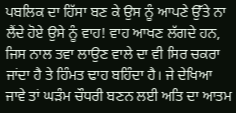ਪਬਲਿਕ ਦਾ ਹਿੱਸਾ ਬਣ ਕੇ ਉਸ ਨੂੰ ਆਪਣੇ ਉੱਤੇ ਨਾ ਲੈਂਦੇ ਹੋਏ ਉਸੇ ਨੂੰ ਵਾਹ! ਵਾਹ ਆਖਣ ਲੱਗਦੇ ਹਨ, ਜਿਸ ਨਾਲ ਤਵਾ ਲਾਉਣ ਵਾਲੇ ਦਾ ਵੀ ਸਿਰ ਚਕਰਾ ਜਾਂਦਾ ਹੈ ਤੇ ਹਿੰਮਤ ਢਾਹ ਬਹਿੰਦਾ ਹੈ। ਜੇ ਦੇਖਿਆ ਜਾਵੇ ਤਾਂ ਘੜੰਮ ਚੌਧਰੀ ਬਣਨ ਲਈ ਅਤਿ ਦਾ ਆਤਮ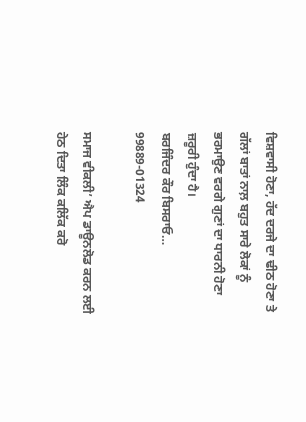ਵਿਸ਼ਵਾਸੀ ਹੋਣਾ, ਹੱਦ ਦਰਜੇ ਦਾ ਢੀਠ ਹੋਣਾ ਤੇ ਗੱਲਾਂ ਬਾਤਾਂ ਨਾਲ਼ ਬਹੁਤ ਸਾਰੇ ਲੋਕਾਂ ਨੂੰ ਭਰਮਾਉਣ ਵਰਗੇ ਗੁਣਾਂ ਦਾ ਧਾਰਨੀ ਹੋਣਾ ਜ਼ਰੂਰੀ ਹੁੰਦਾ ਹੈ।
ਬਰਜਿੰਦਰ ਕੌਰ ਬਿਸਰਾਓ…
99889-01324

ਸਮਾਜ ਵੀਕਲੀ’ ਐਪ ਡਾਊਨਲੋਡ ਕਰਨ ਲਈ ਹੇਠ ਦਿਤਾ ਲਿੰਕ ਕਲਿੱਕ ਕਰੋ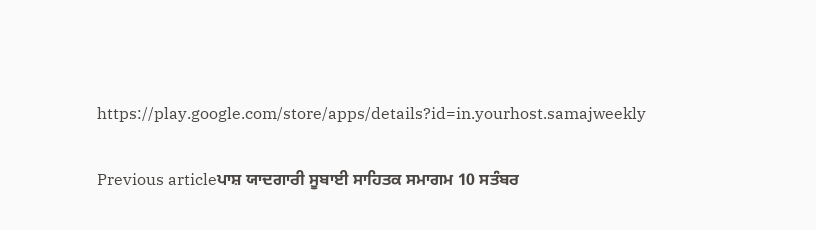https://play.google.com/store/apps/details?id=in.yourhost.samajweekly

Previous articleਪਾਸ਼ ਯਾਦਗਾਰੀ ਸੂਬਾਈ ਸਾਹਿਤਕ ਸਮਾਗਮ 10 ਸਤੰਬਰ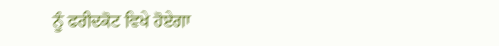ਨੂੰ ਫਰੀਦਕੋਟ ਵਿਖੇ ਹੋਏਗਾ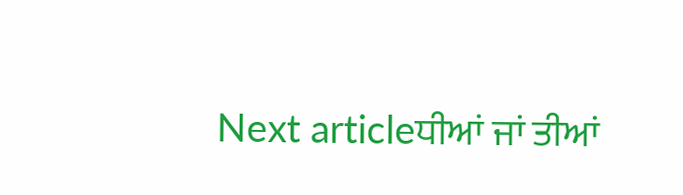Next articleਧੀਆਂ ਜਾਂ ਤੀਆਂ